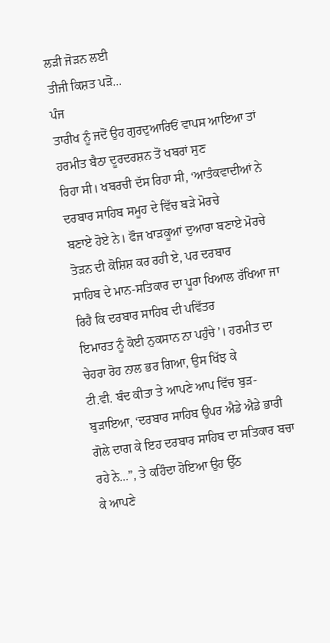ਲੜੀ ਜੋੜਨ ਲਈ
ਤੀਜੀ ਕਿਸ਼ਤ ਪੜੋ...
ਪੰਜ
ਤਾਰੀਖ ਨੂੰ ਜਦੋਂ ਉਹ ਗੁਰਦੁਆਰਿਓਂ ਵਾਪਸ ਆਇਆ ਤਾਂ ਹਰਮੀਤ ਬੈਠਾ ਦੂਰਦਰਸ਼ਨ ਤੋਂ ਖਬਰਾਂ ਸੁਣ
ਰਿਹਾ ਸੀ। ਖਬਰਚੀ ਦੱਸ ਰਿਹਾ ਸੀ, ‘ਆਤੰਕਵਾਦੀਆਂ ਨੇ ਦਰਬਾਰ ਸਾਹਿਬ ਸਮੂਹ ਦੇ ਵਿੱਚ ਬੜੇ ਮੋਰਚੇ
ਬਣਾਏ ਹੋਏ ਨੇ। ਫੌਜ ਖਾੜਕੂਆਂ ਦੁਆਰਾ ਬਣਾਏ ਮੋਰਚੇ ਤੋੜਨ ਦੀ ਕੋਸ਼ਿਸ਼ ਕਰ ਰਹੀ ਏ, ਪਰ ਦਰਬਾਰ
ਸਾਹਿਬ ਦੇ ਮਾਨ-ਸਤਿਕਾਰ ਦਾ ਪੂਰਾ ਖਿਆਲ ਰੱਖਿਆ ਜਾ ਰਿਹੈ ਕਿ ਦਰਬਾਰ ਸਾਹਿਬ ਦੀ ਪਵਿੱਤਰ
ਇਮਾਰਤ ਨੂੰ ਕੋਈ ਨੁਕਸਾਨ ਨਾ ਪਹੁੰਚੇ’। ਹਰਮੀਤ ਦਾ ਚੇਹਰਾ ਰੋਹ ਨਾਲ ਭਰ ਗਿਆ, ਉਸ ਖਿੱਝ ਕੇ
ਟੀ.ਵੀ. ਬੰਦ ਕੀਤਾ ਤੇ ਆਪਣੇ ਆਪ ਵਿੱਚ ਬੁੜ-ਬੁੜਾਇਆ, ‘ਦਰਬਾਰ ਸਾਹਿਬ ਉਪਰ ਐਡੇ ਐਡੇ ਭਾਰੀ
ਗੋਲੇ ਦਾਗ ਕੇ ਇਹ ਦਰਬਾਰ ਸਾਹਿਬ ਦਾ ਸਤਿਕਾਰ ਬਚਾ ਰਹੇ ਨੇ...”, ਤੇ ਕਹਿੰਦਾ ਹੋਇਆ ਉਹ ਉੱਠ
ਕੇ ਆਪਣੇ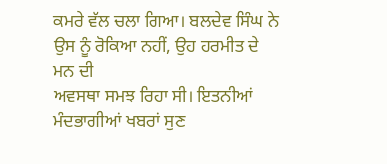ਕਮਰੇ ਵੱਲ ਚਲਾ ਗਿਆ। ਬਲਦੇਵ ਸਿੰਘ ਨੇ ਉਸ ਨੂੰ ਰੋਕਿਆ ਨਹੀਂ, ਉਹ ਹਰਮੀਤ ਦੇ ਮਨ ਦੀ
ਅਵਸਥਾ ਸਮਝ ਰਿਹਾ ਸੀ। ਇਤਨੀਆਂ ਮੰਦਭਾਗੀਆਂ ਖਬਰਾਂ ਸੁਣ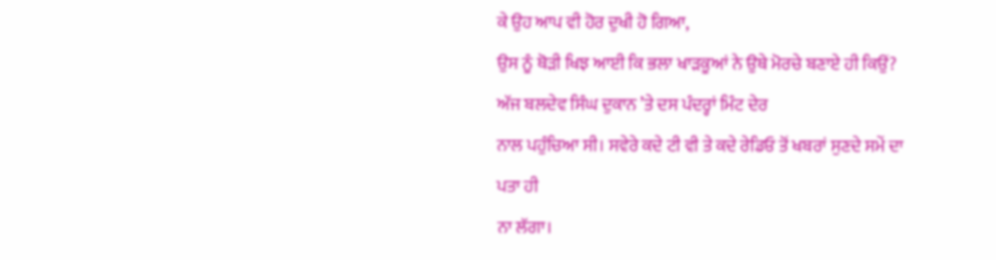ਕੇ ਉਹ ਆਪ ਵੀ ਹੋਰ ਦੁਖੀ ਹੋ ਗਿਆ,
ਉਸ ਨੂੰ ਥੋੜੀ ਖਿਝ ਆਈ ਕਿ ਭਲਾ ਖਾੜਕੂਆਂ ਨੇ ਉਥੇ ਮੋਰਚੇ ਬਣਾਏ ਹੀ ਕਿਉਂ?
ਅੱਜ ਬਲਦੇਵ ਸਿੰਘ ਦੁਕਾਨ ’ਤੇ ਦਸ ਪੰਦਰ੍ਹਾਂ ਮਿੰਟ ਦੇਰ
ਨਾਲ ਪਹੁੰਚਿਆ ਸੀ। ਸਵੇਰੇ ਕਦੇ ਟੀ ਵੀ ਤੇ ਕਦੇ ਰੇਡਿਓ ਤੋਂ ਖਬਰਾਂ ਸੁਣਦੇ ਸਮੇਂ ਦਾ ਪਤਾ ਹੀ
ਨਾ ਲੱਗਾ।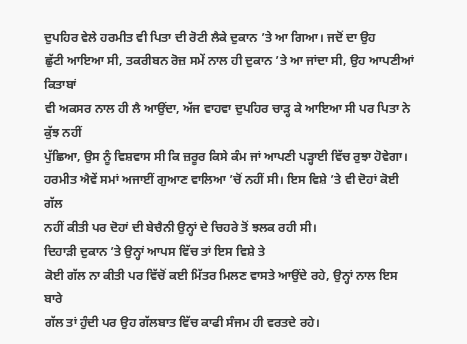ਦੁਪਹਿਰ ਵੇਲੇ ਹਰਮੀਤ ਵੀ ਪਿਤਾ ਦੀ ਰੋਟੀ ਲੈਕੇ ਦੁਕਾਨ ’ਤੇ ਆ ਗਿਆ। ਜਦੋਂ ਦਾ ਉਹ
ਛੁੱਟੀ ਆਇਆ ਸੀ, ਤਕਰੀਬਨ ਰੋਜ਼ ਸਮੇਂ ਨਾਲ ਹੀ ਦੁਕਾਨ ’ਤੇ ਆ ਜਾਂਦਾ ਸੀ, ਉਹ ਆਪਣੀਆਂ ਕਿਤਾਬਾਂ
ਵੀ ਅਕਸਰ ਨਾਲ ਹੀ ਲੈ ਆਉਂਦਾ, ਅੱਜ ਵਾਹਵਾ ਦੁਪਹਿਰ ਚਾੜ੍ਹ ਕੇ ਆਇਆ ਸੀ ਪਰ ਪਿਤਾ ਨੇ ਕੁੱਝ ਨਹੀਂ
ਪੁੱਛਿਆ, ਉਸ ਨੂੰ ਵਿਸ਼ਵਾਸ ਸੀ ਕਿ ਜ਼ਰੂਰ ਕਿਸੇ ਕੰਮ ਜਾਂ ਆਪਣੀ ਪੜ੍ਹਾਈ ਵਿੱਚ ਰੁਝਾ ਹੋਵੇਗਾ।
ਹਰਮੀਤ ਐਵੇਂ ਸਮਾਂ ਅਜਾਈਂ ਗੁਆਣ ਵਾਲਿਆ ’ਚੋਂ ਨਹੀਂ ਸੀ। ਇਸ ਵਿਸ਼ੇ ’ਤੇ ਵੀ ਦੋਹਾਂ ਕੋਈ ਗੱਲ
ਨਹੀਂ ਕੀਤੀ ਪਰ ਦੋਹਾਂ ਦੀ ਬੇਚੈਨੀ ਉਨ੍ਹਾਂ ਦੇ ਚਿਹਰੇ ਤੋਂ ਝਲਕ ਰਹੀ ਸੀ।
ਦਿਹਾੜੀ ਦੁਕਾਨ ’ਤੇ ਉਨ੍ਹਾਂ ਆਪਸ ਵਿੱਚ ਤਾਂ ਇਸ ਵਿਸ਼ੇ ਤੇ
ਕੋਈ ਗੱਲ ਨਾ ਕੀਤੀ ਪਰ ਵਿੱਚੋਂ ਕਈ ਮਿੱਤਰ ਮਿਲਣ ਵਾਸਤੇ ਆਉਂਦੇ ਰਹੇ, ਉਨ੍ਹਾਂ ਨਾਲ ਇਸ ਬਾਰੇ
ਗੱਲ ਤਾਂ ਹੁੰਦੀ ਪਰ ਉਹ ਗੱਲਬਾਤ ਵਿੱਚ ਕਾਫੀ ਸੰਜਮ ਹੀ ਵਰਤਦੇ ਰਹੇ।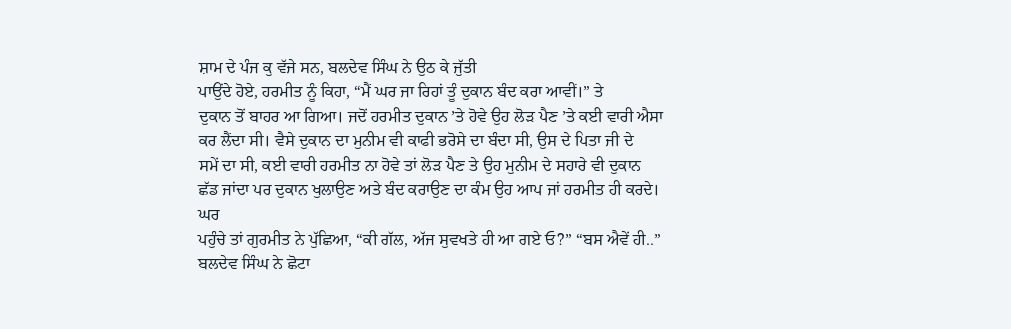ਸ਼ਾਮ ਦੇ ਪੰਜ ਕੁ ਵੱਜੇ ਸਨ, ਬਲਦੇਵ ਸਿੰਘ ਨੇ ਉਠ ਕੇ ਜੁੱਤੀ
ਪਾਉਂਦੇ ਹੋਏ, ਹਰਮੀਤ ਨੂੰ ਕਿਹਾ, “ਮੈਂ ਘਰ ਜਾ ਰਿਹਾਂ ਤੂੰ ਦੁਕਾਨ ਬੰਦ ਕਰਾ ਆਵੀਂ।” ਤੇ
ਦੁਕਾਨ ਤੋਂ ਬਾਹਰ ਆ ਗਿਆ। ਜਦੋਂ ਹਰਮੀਤ ਦੁਕਾਨ ’ਤੇ ਹੋਵੇ ਉਹ ਲੋੜ ਪੈਣ ’ਤੇ ਕਈ ਵਾਰੀ ਐਸਾ
ਕਰ ਲੈਂਦਾ ਸੀ। ਵੈਸੇ ਦੁਕਾਨ ਦਾ ਮੁਨੀਮ ਵੀ ਕਾਫੀ ਭਰੋਸੇ ਦਾ ਬੰਦਾ ਸੀ, ਉਸ ਦੇ ਪਿਤਾ ਜੀ ਦੇ
ਸਮੇਂ ਦਾ ਸੀ, ਕਈ ਵਾਰੀ ਹਰਮੀਤ ਨਾ ਹੋਵੇ ਤਾਂ ਲੋੜ ਪੈਣ ਤੇ ਉਹ ਮੁਨੀਮ ਦੇ ਸਹਾਰੇ ਵੀ ਦੁਕਾਨ
ਛੱਡ ਜਾਂਦਾ ਪਰ ਦੁਕਾਨ ਖੁਲਾਉਣ ਅਤੇ ਬੰਦ ਕਰਾਉਣ ਦਾ ਕੰਮ ਉਹ ਆਪ ਜਾਂ ਹਰਮੀਤ ਹੀ ਕਰਦੇ। ਘਰ
ਪਹੁੰਚੇ ਤਾਂ ਗੁਰਮੀਤ ਨੇ ਪੁੱਛਿਆ, “ਕੀ ਗੱਲ, ਅੱਜ ਸੁਵਖਤੇ ਹੀ ਆ ਗਏ ਓ?” “ਬਸ ਐਵੇਂ ਹੀ..”
ਬਲਦੇਵ ਸਿੰਘ ਨੇ ਛੋਟਾ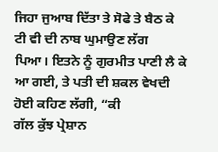ਜਿਹਾ ਜੁਆਬ ਦਿੱਤਾ ਤੇ ਸੋਫੇ ਤੇ ਬੈਠ ਕੇ ਟੀ ਵੀ ਦੀ ਨਾਬ ਘੁਮਾਉਣ ਲੱਗ
ਪਿਆ। ਇਤਨੇ ਨੂੰ ਗੁਰਮੀਤ ਪਾਣੀ ਲੈ ਕੇ ਆ ਗਈ, ਤੇ ਪਤੀ ਦੀ ਸ਼ਕਲ ਵੇਖਦੀ ਹੋਈ ਕਹਿਣ ਲੱਗੀ, “ਕੀ
ਗੱਲ ਕੁੱਝ ਪ੍ਰੇਸ਼ਾਨ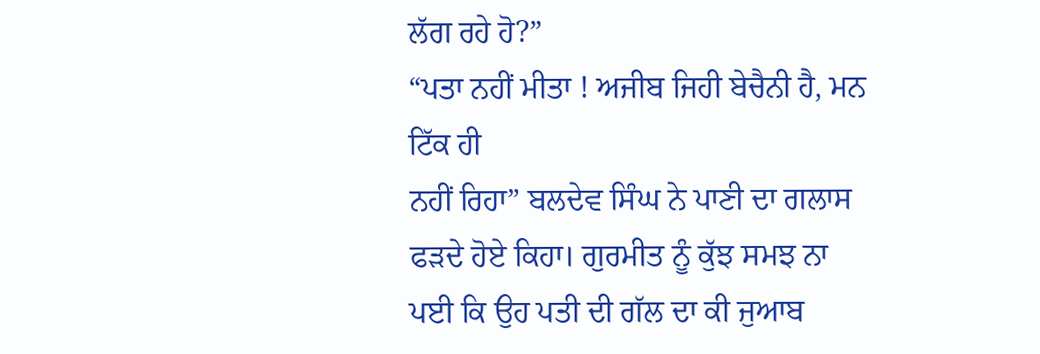ਲੱਗ ਰਹੇ ਹੋ?”
“ਪਤਾ ਨਹੀਂ ਮੀਤਾ ! ਅਜੀਬ ਜਿਹੀ ਬੇਚੈਨੀ ਹੈ, ਮਨ ਟਿੱਕ ਹੀ
ਨਹੀਂ ਰਿਹਾ” ਬਲਦੇਵ ਸਿੰਘ ਨੇ ਪਾਣੀ ਦਾ ਗਲਾਸ ਫੜਦੇ ਹੋਏ ਕਿਹਾ। ਗੁਰਮੀਤ ਨੂੰ ਕੁੱਝ ਸਮਝ ਨਾ
ਪਈ ਕਿ ਉਹ ਪਤੀ ਦੀ ਗੱਲ ਦਾ ਕੀ ਜੁਆਬ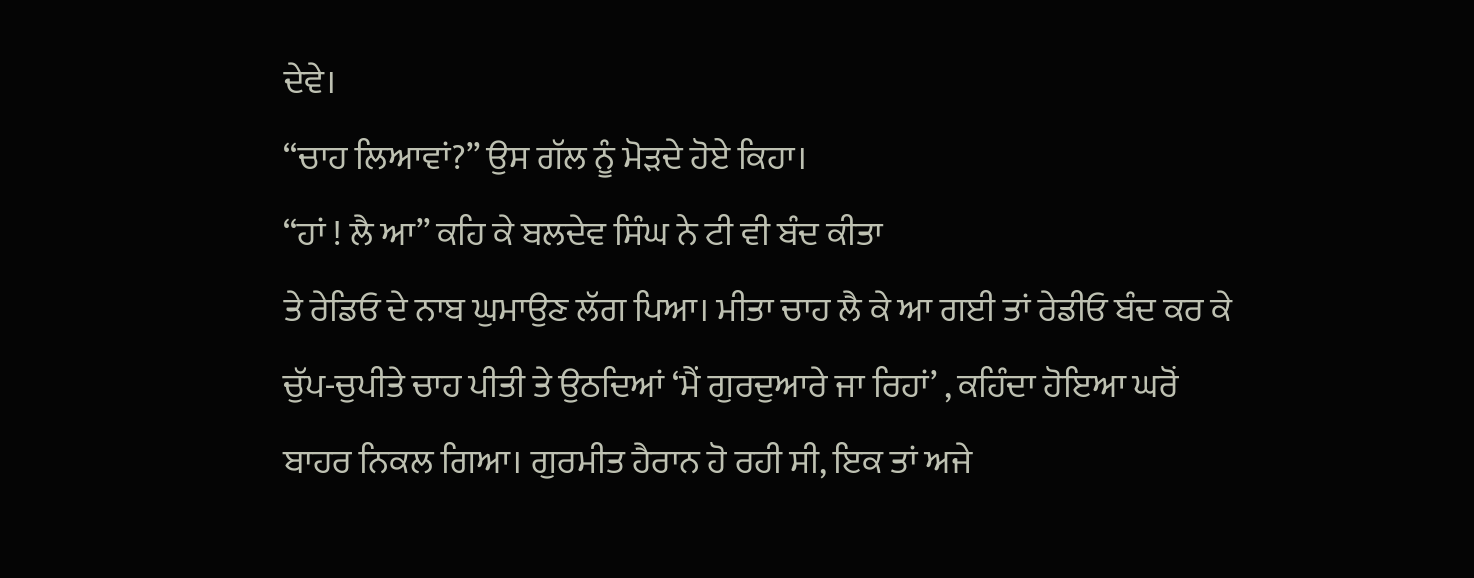ਦੇਵੇ।
“ਚਾਹ ਲਿਆਵਾਂ?” ਉਸ ਗੱਲ ਨੂੰ ਮੋੜਦੇ ਹੋਏ ਕਿਹਾ।
“ਹਾਂ ! ਲੈ ਆ” ਕਹਿ ਕੇ ਬਲਦੇਵ ਸਿੰਘ ਨੇ ਟੀ ਵੀ ਬੰਦ ਕੀਤਾ
ਤੇ ਰੇਡਿਓ ਦੇ ਨਾਬ ਘੁਮਾਉਣ ਲੱਗ ਪਿਆ। ਮੀਤਾ ਚਾਹ ਲੈ ਕੇ ਆ ਗਈ ਤਾਂ ਰੇਡੀਓ ਬੰਦ ਕਰ ਕੇ
ਚੁੱਪ-ਚੁਪੀਤੇ ਚਾਹ ਪੀਤੀ ਤੇ ਉਠਦਿਆਂ ‘ਮੈਂ ਗੁਰਦੁਆਰੇ ਜਾ ਰਿਹਾਂ’ , ਕਹਿੰਦਾ ਹੋਇਆ ਘਰੋਂ
ਬਾਹਰ ਨਿਕਲ ਗਿਆ। ਗੁਰਮੀਤ ਹੈਰਾਨ ਹੋ ਰਹੀ ਸੀ, ਇਕ ਤਾਂ ਅਜੇ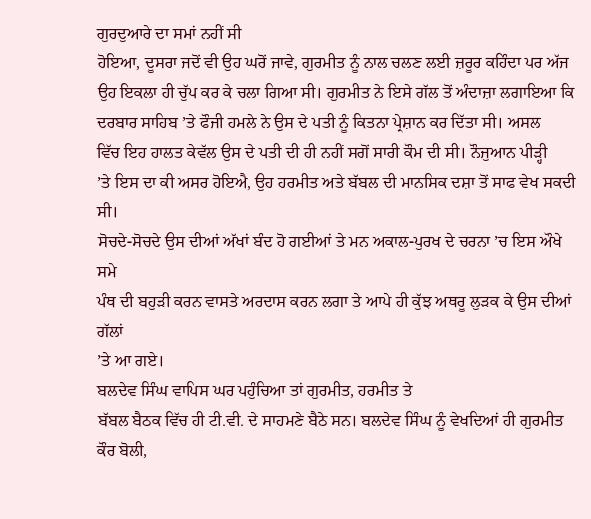ਗੁਰਦੁਆਰੇ ਦਾ ਸਮਾਂ ਨਹੀਂ ਸੀ
ਹੋਇਆ, ਦੂਸਰਾ ਜਦੋਂ ਵੀ ਉਹ ਘਰੋਂ ਜਾਵੇ, ਗੁਰਮੀਤ ਨੂੰ ਨਾਲ ਚਲਣ ਲਈ ਜ਼ਰੂਰ ਕਹਿੰਦਾ ਪਰ ਅੱਜ
ਉਹ ਇਕਲਾ ਹੀ ਚੁੱਪ ਕਰ ਕੇ ਚਲਾ ਗਿਆ ਸੀ। ਗੁਰਮੀਤ ਨੇ ਇਸੇ ਗੱਲ ਤੋਂ ਅੰਦਾਜ਼ਾ ਲਗਾਇਆ ਕਿ
ਦਰਬਾਰ ਸਾਹਿਬ ’ਤੇ ਫੌਜੀ ਹਮਲੇ ਨੇ ਉਸ ਦੇ ਪਤੀ ਨੂੰ ਕਿਤਨਾ ਪ੍ਰੇਸ਼ਾਨ ਕਰ ਦਿੱਤਾ ਸੀ। ਅਸਲ
ਵਿੱਚ ਇਹ ਹਾਲਤ ਕੇਵੱਲ ਉਸ ਦੇ ਪਤੀ ਦੀ ਹੀ ਨਹੀਂ ਸਗੋਂ ਸਾਰੀ ਕੌਮ ਦੀ ਸੀ। ਨੌਜੁਆਨ ਪੀੜ੍ਹੀ
’ਤੇ ਇਸ ਦਾ ਕੀ ਅਸਰ ਹੋਇਐ, ਉਹ ਹਰਮੀਤ ਅਤੇ ਬੱਬਲ ਦੀ ਮਾਨਸਿਕ ਦਸ਼ਾ ਤੋਂ ਸਾਫ ਵੇਖ ਸਕਦੀ ਸੀ।
ਸੋਚਦੇ-ਸੋਚਦੇ ਉਸ ਦੀਆਂ ਅੱਖਾਂ ਬੰਦ ਹੋ ਗਈਆਂ ਤੇ ਮਨ ਅਕਾਲ-ਪੁਰਖ ਦੇ ਚਰਨਾ ’ਚ ਇਸ ਔਖੇ ਸਮੇ
ਪੰਥ ਦੀ ਬਹੁੜੀ ਕਰਨ ਵਾਸਤੇ ਅਰਦਾਸ ਕਰਨ ਲਗਾ ਤੇ ਆਪੇ ਹੀ ਕੁੱਝ ਅਥਰੂ ਲੁੜਕ ਕੇ ਉਸ ਦੀਆਂ ਗੱਲਾਂ
’ਤੇ ਆ ਗਏ।
ਬਲਦੇਵ ਸਿੰਘ ਵਾਪਿਸ ਘਰ ਪਹੁੰਚਿਆ ਤਾਂ ਗੁਰਮੀਤ, ਹਰਮੀਤ ਤੇ
ਬੱਬਲ ਬੈਠਕ ਵਿੱਚ ਹੀ ਟੀ.ਵੀ. ਦੇ ਸਾਹਮਣੇ ਬੈਠੇ ਸਨ। ਬਲਦੇਵ ਸਿੰਘ ਨੂੰ ਵੇਖਦਿਆਂ ਹੀ ਗੁਰਮੀਤ
ਕੌਰ ਬੋਲੀ,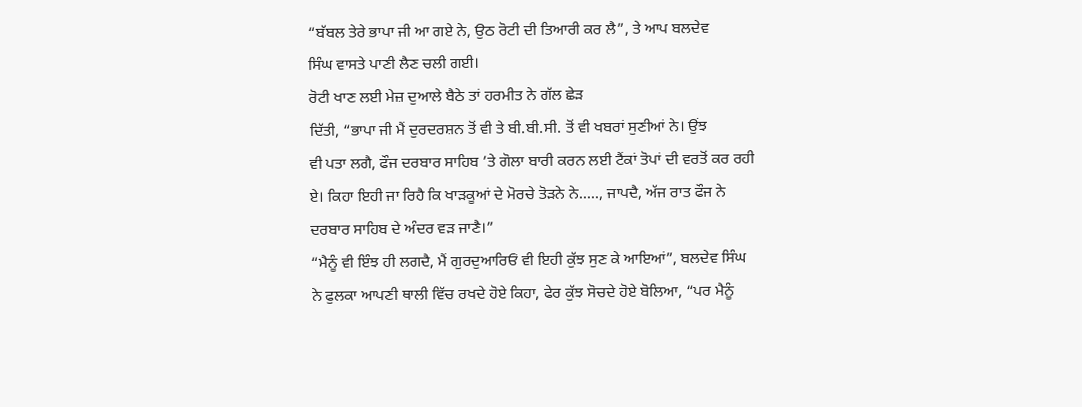“ਬੱਬਲ ਤੇਰੇ ਭਾਪਾ ਜੀ ਆ ਗਏ ਨੇ, ਉਠ ਰੋਟੀ ਦੀ ਤਿਆਰੀ ਕਰ ਲੈ”, ਤੇ ਆਪ ਬਲਦੇਵ
ਸਿੰਘ ਵਾਸਤੇ ਪਾਣੀ ਲੈਣ ਚਲੀ ਗਈ।
ਰੋਟੀ ਖਾਣ ਲਈ ਮੇਜ਼ ਦੁਆਲੇ ਬੈਠੇ ਤਾਂ ਹਰਮੀਤ ਨੇ ਗੱਲ ਛੇੜ
ਦਿੱਤੀ, “ਭਾਪਾ ਜੀ ਮੈਂ ਦੁਰਦਰਸ਼ਨ ਤੋਂ ਵੀ ਤੇ ਬੀ.ਬੀ.ਸੀ. ਤੋਂ ਵੀ ਖਬਰਾਂ ਸੁਣੀਆਂ ਨੇ। ਉਂਝ
ਵੀ ਪਤਾ ਲਗੈ, ਫੌਜ ਦਰਬਾਰ ਸਾਹਿਬ ’ਤੇ ਗੋਲਾ ਬਾਰੀ ਕਰਨ ਲਈ ਟੈਂਕਾਂ ਤੋਪਾਂ ਦੀ ਵਰਤੋਂ ਕਰ ਰਹੀ
ਏ। ਕਿਹਾ ਇਹੀ ਜਾ ਰਿਹੈ ਕਿ ਖਾੜਕੂਆਂ ਦੇ ਮੋਰਚੇ ਤੋੜਨੇ ਨੇ....., ਜਾਪਦੈ, ਅੱਜ ਰਾਤ ਫੌਜ ਨੇ
ਦਰਬਾਰ ਸਾਹਿਬ ਦੇ ਅੰਦਰ ਵੜ ਜਾਣੈ।”
“ਮੈਨੂੰ ਵੀ ਇੰਝ ਹੀ ਲਗਦੈ, ਮੈਂ ਗੁਰਦੁਆਰਿਓਂ ਵੀ ਇਹੀ ਕੁੱਝ ਸੁਣ ਕੇ ਆਇਆਂ”, ਬਲਦੇਵ ਸਿੰਘ
ਨੇ ਫੁਲਕਾ ਆਪਣੀ ਥਾਲੀ ਵਿੱਚ ਰਖਦੇ ਹੋਏ ਕਿਹਾ, ਫੇਰ ਕੁੱਝ ਸੋਚਦੇ ਹੋਏ ਬੋਲਿਆ, “ਪਰ ਮੈਨੂੰ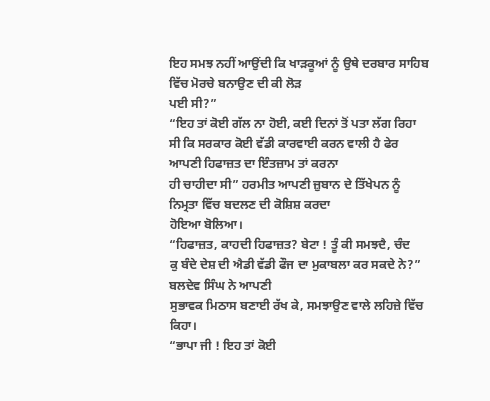ਇਹ ਸਮਝ ਨਹੀਂ ਆਉਂਦੀ ਕਿ ਖਾੜਕੂਆਂ ਨੂੰ ਉਥੇ ਦਰਬਾਰ ਸਾਹਿਬ ਵਿੱਚ ਮੋਰਚੇ ਬਨਾਉਣ ਦੀ ਕੀ ਲੋੜ
ਪਈ ਸੀ?”
“ਇਹ ਤਾਂ ਕੋਈ ਗੱਲ ਨਾ ਹੋਈ, ਕਈ ਦਿਨਾਂ ਤੋਂ ਪਤਾ ਲੱਗ ਰਿਹਾ
ਸੀ ਕਿ ਸਰਕਾਰ ਕੋਈ ਵੱਡੀ ਕਾਰਵਾਈ ਕਰਨ ਵਾਲੀ ਹੈ ਫੇਰ ਆਪਣੀ ਹਿਫਾਜ਼ਤ ਦਾ ਇੰਤਜ਼ਾਮ ਤਾਂ ਕਰਨਾ
ਹੀ ਚਾਹੀਦਾ ਸੀ” ਹਰਮੀਤ ਆਪਣੀ ਜ਼ੁਬਾਨ ਦੇ ਤਿੱਖੇਪਨ ਨੂੰ ਨਿਮ੍ਰਤਾ ਵਿੱਚ ਬਦਲਣ ਦੀ ਕੋਸ਼ਿਸ਼ ਕਰਦਾ
ਹੋਇਆ ਬੋਲਿਆ।
“ਹਿਫਾਜ਼ਤ, ਕਾਹਦੀ ਹਿਫਾਜ਼ਤ? ਬੇਟਾ ! ਤੂੰ ਕੀ ਸਮਝਦੈ, ਚੰਦ
ਕੁ ਬੰਦੇ ਦੇਸ਼ ਦੀ ਐਡੀ ਵੱਡੀ ਫੌਜ ਦਾ ਮੁਕਾਬਲਾ ਕਰ ਸਕਦੇ ਨੇ?” ਬਲਦੇਵ ਸਿੰਘ ਨੇ ਆਪਣੀ
ਸੁਭਾਵਕ ਮਿਠਾਸ ਬਣਾਈ ਰੱਖ ਕੇ, ਸਮਝਾਉਣ ਵਾਲੇ ਲਹਿਜ਼ੇ ਵਿੱਚ ਕਿਹਾ।
“ਭਾਪਾ ਜੀ ! ਇਹ ਤਾਂ ਕੋਈ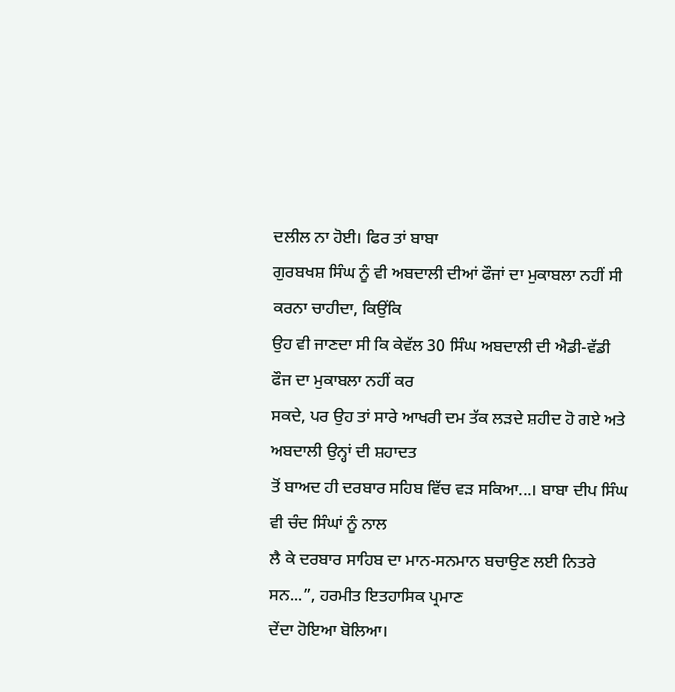ਦਲੀਲ ਨਾ ਹੋਈ। ਫਿਰ ਤਾਂ ਬਾਬਾ
ਗੁਰਬਖਸ਼ ਸਿੰਘ ਨੂੰ ਵੀ ਅਬਦਾਲੀ ਦੀਆਂ ਫੌਜਾਂ ਦਾ ਮੁਕਾਬਲਾ ਨਹੀਂ ਸੀ ਕਰਨਾ ਚਾਹੀਦਾ, ਕਿਉਂਕਿ
ਉਹ ਵੀ ਜਾਣਦਾ ਸੀ ਕਿ ਕੇਵੱਲ 30 ਸਿੰਘ ਅਬਦਾਲੀ ਦੀ ਐਡੀ-ਵੱਡੀ ਫੌਜ ਦਾ ਮੁਕਾਬਲਾ ਨਹੀਂ ਕਰ
ਸਕਦੇ, ਪਰ ਉਹ ਤਾਂ ਸਾਰੇ ਆਖਰੀ ਦਮ ਤੱਕ ਲੜਦੇ ਸ਼ਹੀਦ ਹੋ ਗਏ ਅਤੇ ਅਬਦਾਲੀ ਉਨ੍ਹਾਂ ਦੀ ਸ਼ਹਾਦਤ
ਤੋਂ ਬਾਅਦ ਹੀ ਦਰਬਾਰ ਸਹਿਬ ਵਿੱਚ ਵੜ ਸਕਿਆ...। ਬਾਬਾ ਦੀਪ ਸਿੰਘ ਵੀ ਚੰਦ ਸਿੰਘਾਂ ਨੂੰ ਨਾਲ
ਲੈ ਕੇ ਦਰਬਾਰ ਸਾਹਿਬ ਦਾ ਮਾਨ-ਸਨਮਾਨ ਬਚਾਉਣ ਲਈ ਨਿਤਰੇ ਸਨ...”, ਹਰਮੀਤ ਇਤਹਾਸਿਕ ਪ੍ਰਮਾਣ
ਦੇਂਦਾ ਹੋਇਆ ਬੋਲਿਆ।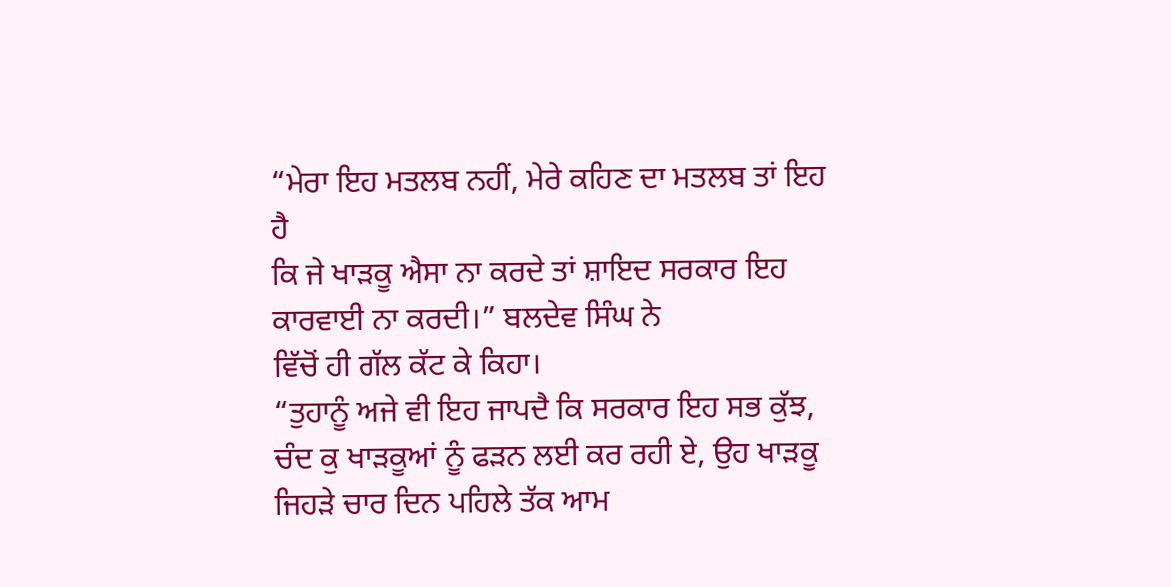“ਮੇਰਾ ਇਹ ਮਤਲਬ ਨਹੀਂ, ਮੇਰੇ ਕਹਿਣ ਦਾ ਮਤਲਬ ਤਾਂ ਇਹ ਹੈ
ਕਿ ਜੇ ਖਾੜਕੂ ਐਸਾ ਨਾ ਕਰਦੇ ਤਾਂ ਸ਼ਾਇਦ ਸਰਕਾਰ ਇਹ ਕਾਰਵਾਈ ਨਾ ਕਰਦੀ।” ਬਲਦੇਵ ਸਿੰਘ ਨੇ
ਵਿੱਚੋਂ ਹੀ ਗੱਲ ਕੱਟ ਕੇ ਕਿਹਾ।
“ਤੁਹਾਨੂੰ ਅਜੇ ਵੀ ਇਹ ਜਾਪਦੈ ਕਿ ਸਰਕਾਰ ਇਹ ਸਭ ਕੁੱਝ,
ਚੰਦ ਕੁ ਖਾੜਕੂਆਂ ਨੂੰ ਫੜਨ ਲਈ ਕਰ ਰਹੀ ਏ, ਉਹ ਖਾੜਕੂ ਜਿਹੜੇ ਚਾਰ ਦਿਨ ਪਹਿਲੇ ਤੱਕ ਆਮ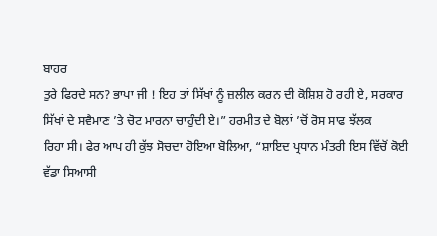ਬਾਹਰ
ਤੁਰੇ ਫਿਰਦੇ ਸਨ? ਭਾਪਾ ਜੀ ! ਇਹ ਤਾਂ ਸਿੱਖਾਂ ਨੂੰ ਜ਼ਲੀਲ ਕਰਨ ਦੀ ਕੋਸ਼ਿਸ਼ ਹੋ ਰਹੀ ਏ, ਸਰਕਾਰ
ਸਿੱਖਾਂ ਦੇ ਸਵੈਮਾਣ ’ਤੇ ਚੋਟ ਮਾਰਨਾ ਚਾਹੁੰਦੀ ਏ।” ਹਰਮੀਤ ਦੇ ਬੋਲਾਂ ’ਚੋਂ ਰੋਸ ਸਾਫ ਝੱਲਕ
ਰਿਹਾ ਸੀ। ਫੇਰ ਆਪ ਹੀ ਕੁੱਝ ਸੋਚਦਾ ਹੋਇਆ ਬੋਲਿਆ, “ਸ਼ਾਇਦ ਪ੍ਰਧਾਨ ਮੰਤਰੀ ਇਸ ਵਿੱਚੋਂ ਕੋਈ
ਵੱਡਾ ਸਿਆਸੀ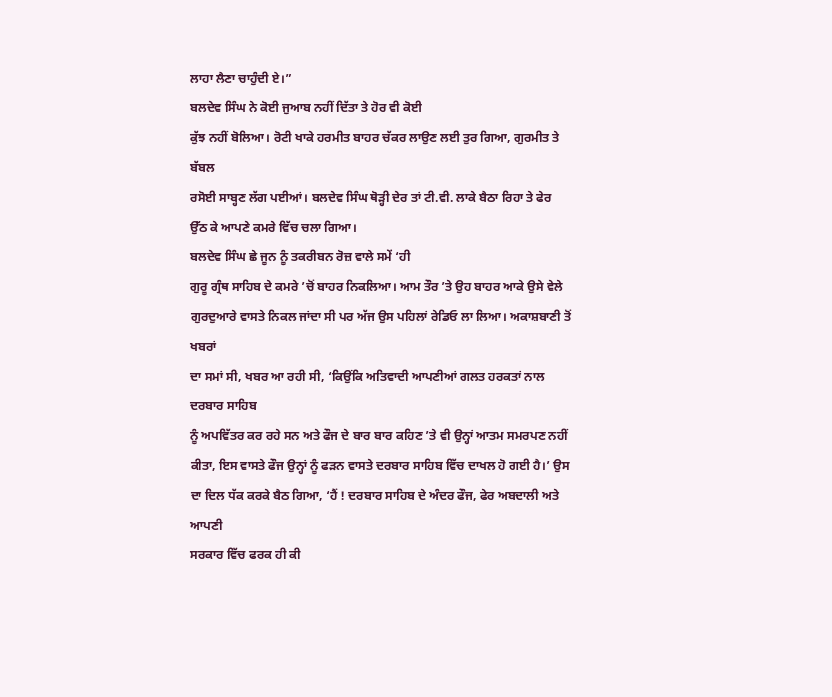ਲਾਹਾ ਲੈਣਾ ਚਾਹੁੰਦੀ ਏ।”
ਬਲਦੇਵ ਸਿੰਘ ਨੇ ਕੋਈ ਜੁਆਬ ਨਹੀਂ ਦਿੱਤਾ ਤੇ ਹੋਰ ਵੀ ਕੋਈ
ਕੁੱਝ ਨਹੀਂ ਬੋਲਿਆ। ਰੋਟੀ ਖਾਕੇ ਹਰਮੀਤ ਬਾਹਰ ਚੱਕਰ ਲਾਉਣ ਲਈ ਤੁਰ ਗਿਆ, ਗੁਰਮੀਤ ਤੇ ਬੱਬਲ
ਰਸੋਈ ਸਾਬ੍ਹਣ ਲੱਗ ਪਈਆਂ। ਬਲਦੇਵ ਸਿੰਘ ਥੋੜ੍ਹੀ ਦੇਰ ਤਾਂ ਟੀ.ਵੀ. ਲਾਕੇ ਬੈਠਾ ਰਿਹਾ ਤੇ ਫੇਰ
ਉੱਠ ਕੇ ਆਪਣੇ ਕਮਰੇ ਵਿੱਚ ਚਲਾ ਗਿਆ।
ਬਲਦੇਵ ਸਿੰਘ ਛੇ ਜੂਨ ਨੂੰ ਤਕਰੀਬਨ ਰੋਜ਼ ਵਾਲੇ ਸਮੇਂ ‘ਹੀ
ਗੁਰੂ ਗ੍ਰੰਥ ਸਾਹਿਬ ਦੇ ਕਮਰੇ ’ਚੋਂ ਬਾਹਰ ਨਿਕਲਿਆ। ਆਮ ਤੌਰ ’ਤੇ ਉਹ ਬਾਹਰ ਆਕੇ ਉਸੇ ਵੇਲੇ
ਗੁਰਦੁਆਰੇ ਵਾਸਤੇ ਨਿਕਲ ਜਾਂਦਾ ਸੀ ਪਰ ਅੱਜ ਉਸ ਪਹਿਲਾਂ ਰੇਡਿਓ ਲਾ ਲਿਆ। ਅਕਾਸ਼ਬਾਣੀ ਤੋਂ ਖਬਰਾਂ
ਦਾ ਸਮਾਂ ਸੀ, ਖਬਰ ਆ ਰਹੀ ਸੀ, ‘ਕਿਉਂਕਿ ਅਤਿਵਾਦੀ ਆਪਣੀਆਂ ਗਲਤ ਹਰਕਤਾਂ ਨਾਲ ਦਰਬਾਰ ਸਾਹਿਬ
ਨੂੰ ਅਪਵਿੱਤਰ ਕਰ ਰਹੇ ਸਨ ਅਤੇ ਫੌਜ ਦੇ ਬਾਰ ਬਾਰ ਕਹਿਣ ’ਤੇ ਵੀ ਉਨ੍ਹਾਂ ਆਤਮ ਸਮਰਪਣ ਨਹੀਂ
ਕੀਤਾ, ਇਸ ਵਾਸਤੇ ਫੌਜ ਉਨ੍ਹਾਂ ਨੂੰ ਫੜਨ ਵਾਸਤੇ ਦਰਬਾਰ ਸਾਹਿਬ ਵਿੱਚ ਦਾਖਲ ਹੋ ਗਈ ਹੈ।’ ਉਸ
ਦਾ ਦਿਲ ਧੱਕ ਕਰਕੇ ਬੈਠ ਗਿਆ, ‘ਹੈਂ ! ਦਰਬਾਰ ਸਾਹਿਬ ਦੇ ਅੰਦਰ ਫੌਜ, ਫੇਰ ਅਬਦਾਲੀ ਅਤੇ ਆਪਣੀ
ਸਰਕਾਰ ਵਿੱਚ ਫਰਕ ਹੀ ਕੀ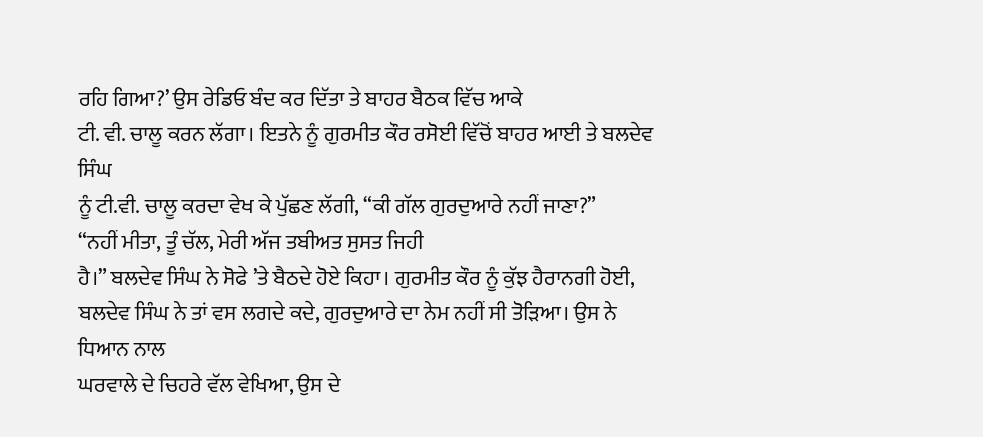ਰਹਿ ਗਿਆ?’ ਉਸ ਰੇਡਿਓ ਬੰਦ ਕਰ ਦਿੱਤਾ ਤੇ ਬਾਹਰ ਬੈਠਕ ਵਿੱਚ ਆਕੇ
ਟੀ. ਵੀ. ਚਾਲੂ ਕਰਨ ਲੱਗਾ। ਇਤਨੇ ਨੂੰ ਗੁਰਮੀਤ ਕੌਰ ਰਸੋਈ ਵਿੱਚੋਂ ਬਾਹਰ ਆਈ ਤੇ ਬਲਦੇਵ ਸਿੰਘ
ਨੂੰ ਟੀ.ਵੀ. ਚਾਲੂ ਕਰਦਾ ਵੇਖ ਕੇ ਪੁੱਛਣ ਲੱਗੀ, “ਕੀ ਗੱਲ ਗੁਰਦੁਆਰੇ ਨਹੀਂ ਜਾਣਾ?”
“ਨਹੀਂ ਮੀਤਾ, ਤੂੰ ਚੱਲ, ਮੇਰੀ ਅੱਜ ਤਬੀਅਤ ਸੁਸਤ ਜਿਹੀ
ਹੈ।” ਬਲਦੇਵ ਸਿੰਘ ਨੇ ਸੋਫੇ ’ਤੇ ਬੈਠਦੇ ਹੋਏ ਕਿਹਾ। ਗੁਰਮੀਤ ਕੌਰ ਨੂੰ ਕੁੱਝ ਹੈਰਾਨਗੀ ਹੋਈ,
ਬਲਦੇਵ ਸਿੰਘ ਨੇ ਤਾਂ ਵਸ ਲਗਦੇ ਕਦੇ, ਗੁਰਦੁਆਰੇ ਦਾ ਨੇਮ ਨਹੀਂ ਸੀ ਤੋੜਿਆ। ਉਸ ਨੇ ਧਿਆਨ ਨਾਲ
ਘਰਵਾਲੇ ਦੇ ਚਿਹਰੇ ਵੱਲ ਵੇਖਿਆ, ਉਸ ਦੇ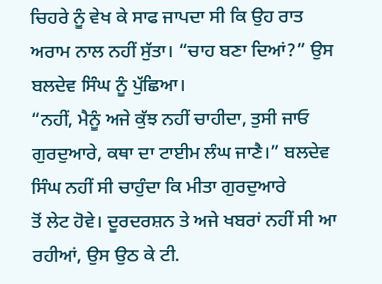ਚਿਹਰੇ ਨੂੰ ਵੇਖ ਕੇ ਸਾਫ ਜਾਪਦਾ ਸੀ ਕਿ ਉਹ ਰਾਤ
ਅਰਾਮ ਨਾਲ ਨਹੀਂ ਸੁੱਤਾ। “ਚਾਹ ਬਣਾ ਦਿਆਂ?” ਉਸ ਬਲਦੇਵ ਸਿੰਘ ਨੂੰ ਪੁੱਛਿਆ।
“ਨਹੀਂ, ਮੈਨੂੰ ਅਜੇ ਕੁੱਝ ਨਹੀਂ ਚਾਹੀਦਾ, ਤੁਸੀ ਜਾਓ
ਗੁਰਦੁਆਰੇ, ਕਥਾ ਦਾ ਟਾਈਮ ਲੰਘ ਜਾਣੈ।” ਬਲਦੇਵ ਸਿੰਘ ਨਹੀਂ ਸੀ ਚਾਹੁੰਦਾ ਕਿ ਮੀਤਾ ਗੁਰਦੁਆਰੇ
ਤੋਂ ਲੇਟ ਹੋਵੇ। ਦੂਰਦਰਸ਼ਨ ਤੇ ਅਜੇ ਖਬਰਾਂ ਨਹੀਂ ਸੀ ਆ ਰਹੀਆਂ, ਉਸ ਉਠ ਕੇ ਟੀ.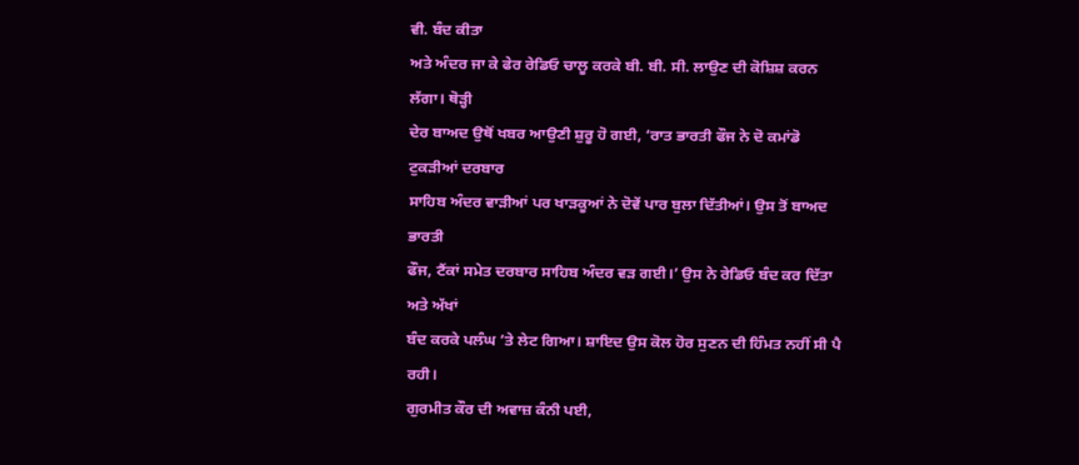ਵੀ. ਬੰਦ ਕੀਤਾ
ਅਤੇ ਅੰਦਰ ਜਾ ਕੇ ਫੇਰ ਰੇਡਿਓ ਚਾਲੂ ਕਰਕੇ ਬੀ. ਬੀ. ਸੀ. ਲਾਉਣ ਦੀ ਕੋਸ਼ਿਸ਼ ਕਰਨ ਲੱਗਾ। ਥੋੜ੍ਹੀ
ਦੇਰ ਬਾਅਦ ਉਥੋਂ ਖਬਰ ਆਉਣੀ ਸ਼ੁਰੂ ਹੋ ਗਈ, ‘ਰਾਤ ਭਾਰਤੀ ਫੌਜ ਨੇ ਦੋ ਕਮਾਂਡੋ ਟੁਕੜੀਆਂ ਦਰਬਾਰ
ਸਾਹਿਬ ਅੰਦਰ ਵਾੜੀਆਂ ਪਰ ਖਾੜਕੂਆਂ ਨੇ ਦੋਵੇਂ ਪਾਰ ਬੁਲਾ ਦਿੱਤੀਆਂ। ਉਸ ਤੋਂ ਬਾਅਦ ਭਾਰਤੀ
ਫੌਜ, ਟੈਂਕਾਂ ਸਮੇਤ ਦਰਬਾਰ ਸਾਹਿਬ ਅੰਦਰ ਵੜ ਗਈ।’ ਉਸ ਨੇ ਰੇਡਿਓ ਬੰਦ ਕਰ ਦਿੱਤਾ ਅਤੇ ਅੱਖਾਂ
ਬੰਦ ਕਰਕੇ ਪਲੰਘ ’ਤੇ ਲੇਟ ਗਿਆ। ਸ਼ਾਇਦ ਉਸ ਕੋਲ ਹੋਰ ਸੁਣਨ ਦੀ ਹਿੰਮਤ ਨਹੀਂ ਸੀ ਪੈ ਰਹੀ।
ਗੁਰਮੀਤ ਕੌਰ ਦੀ ਅਵਾਜ਼ ਕੰਨੀ ਪਈ,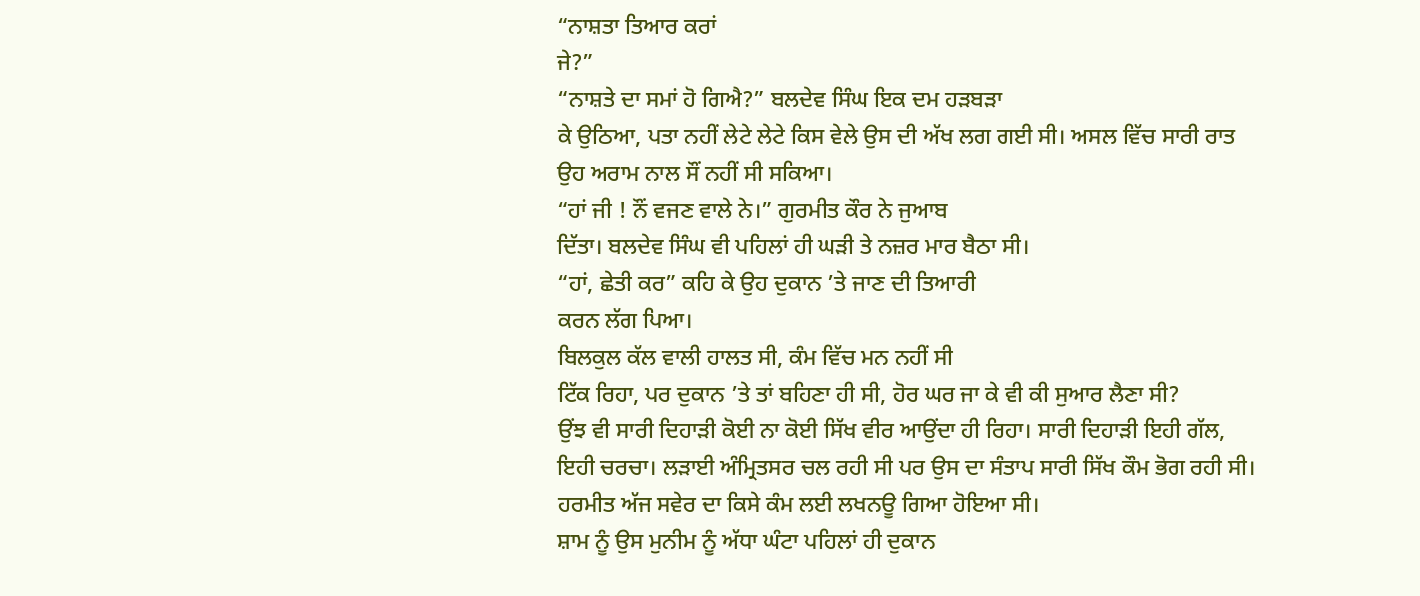“ਨਾਸ਼ਤਾ ਤਿਆਰ ਕਰਾਂ
ਜੇ?”
“ਨਾਸ਼ਤੇ ਦਾ ਸਮਾਂ ਹੋ ਗਿਐ?” ਬਲਦੇਵ ਸਿੰਘ ਇਕ ਦਮ ਹੜਬੜਾ
ਕੇ ਉਠਿਆ, ਪਤਾ ਨਹੀਂ ਲੇਟੇ ਲੇਟੇ ਕਿਸ ਵੇਲੇ ਉਸ ਦੀ ਅੱਖ ਲਗ ਗਈ ਸੀ। ਅਸਲ ਵਿੱਚ ਸਾਰੀ ਰਾਤ
ਉਹ ਅਰਾਮ ਨਾਲ ਸੌਂ ਨਹੀਂ ਸੀ ਸਕਿਆ।
“ਹਾਂ ਜੀ ! ਨੌਂ ਵਜਣ ਵਾਲੇ ਨੇ।” ਗੁਰਮੀਤ ਕੌਰ ਨੇ ਜੁਆਬ
ਦਿੱਤਾ। ਬਲਦੇਵ ਸਿੰਘ ਵੀ ਪਹਿਲਾਂ ਹੀ ਘੜੀ ਤੇ ਨਜ਼ਰ ਮਾਰ ਬੈਠਾ ਸੀ।
“ਹਾਂ, ਛੇਤੀ ਕਰ” ਕਹਿ ਕੇ ਉਹ ਦੁਕਾਨ ’ਤੇ ਜਾਣ ਦੀ ਤਿਆਰੀ
ਕਰਨ ਲੱਗ ਪਿਆ।
ਬਿਲਕੁਲ ਕੱਲ ਵਾਲੀ ਹਾਲਤ ਸੀ, ਕੰਮ ਵਿੱਚ ਮਨ ਨਹੀਂ ਸੀ
ਟਿੱਕ ਰਿਹਾ, ਪਰ ਦੁਕਾਨ ’ਤੇ ਤਾਂ ਬਹਿਣਾ ਹੀ ਸੀ, ਹੋਰ ਘਰ ਜਾ ਕੇ ਵੀ ਕੀ ਸੁਆਰ ਲੈਣਾ ਸੀ?
ਉਂਝ ਵੀ ਸਾਰੀ ਦਿਹਾੜੀ ਕੋਈ ਨਾ ਕੋਈ ਸਿੱਖ ਵੀਰ ਆਉਂਦਾ ਹੀ ਰਿਹਾ। ਸਾਰੀ ਦਿਹਾੜੀ ਇਹੀ ਗੱਲ,
ਇਹੀ ਚਰਚਾ। ਲੜਾਈ ਅੰਮ੍ਰਿਤਸਰ ਚਲ ਰਹੀ ਸੀ ਪਰ ਉਸ ਦਾ ਸੰਤਾਪ ਸਾਰੀ ਸਿੱਖ ਕੌਮ ਭੋਗ ਰਹੀ ਸੀ।
ਹਰਮੀਤ ਅੱਜ ਸਵੇਰ ਦਾ ਕਿਸੇ ਕੰਮ ਲਈ ਲਖਨਊ ਗਿਆ ਹੋਇਆ ਸੀ।
ਸ਼ਾਮ ਨੂੰ ਉਸ ਮੁਨੀਮ ਨੂੰ ਅੱਧਾ ਘੰਟਾ ਪਹਿਲਾਂ ਹੀ ਦੁਕਾਨ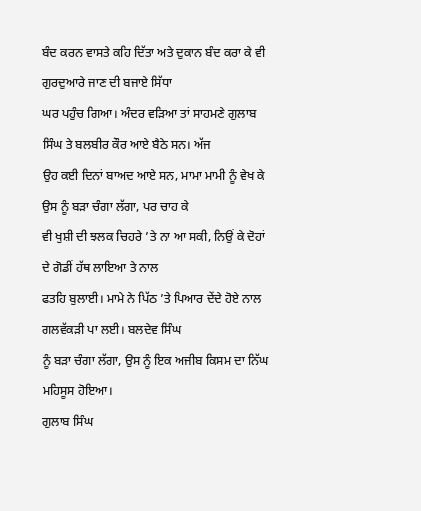ਬੰਦ ਕਰਨ ਵਾਸਤੇ ਕਹਿ ਦਿੱਤਾ ਅਤੇ ਦੁਕਾਨ ਬੰਦ ਕਰਾ ਕੇ ਵੀ ਗੁਰਦੁਆਰੇ ਜਾਣ ਦੀ ਬਜਾਏ ਸਿੱਧਾ
ਘਰ ਪਹੁੰਚ ਗਿਆ। ਅੰਦਰ ਵੜਿਆ ਤਾਂ ਸਾਹਮਣੇ ਗੁਲਾਬ ਸਿੰਘ ਤੇ ਬਲਬੀਰ ਕੌਰ ਆਏ ਬੈਠੇ ਸਨ। ਅੱਜ
ਉਹ ਕਈ ਦਿਨਾਂ ਬਾਅਦ ਆਏ ਸਨ, ਮਾਮਾ ਮਾਮੀ ਨੂੰ ਵੇਖ ਕੇ ਉਸ ਨੂੰ ਬੜਾ ਚੰਗਾ ਲੱਗਾ, ਪਰ ਚਾਹ ਕੇ
ਵੀ ਖੁਸ਼ੀ ਦੀ ਝਲਕ ਚਿਹਰੇ ’ਤੇ ਨਾ ਆ ਸਕੀ, ਨਿਉਂ ਕੇ ਦੋਹਾਂ ਦੇ ਗੋਡੀਂ ਹੱਥ ਲਾਇਆ ਤੇ ਨਾਲ
ਫਤਹਿ ਬੁਲਾਈ। ਮਾਮੇ ਨੇ ਪਿੱਠ ’ਤੇ ਪਿਆਰ ਦੇਂਦੇ ਹੋਏ ਨਾਲ ਗਲਵੱਕੜੀ ਪਾ ਲਈ। ਬਲਦੇਵ ਸਿੰਘ
ਨੂੰ ਬੜਾ ਚੰਗਾ ਲੱਗਾ, ਉਸ ਨੂੰ ਇਕ ਅਜੀਬ ਕਿਸਮ ਦਾ ਨਿੱਘ ਮਹਿਸੂਸ ਹੋਇਆ।
ਗੁਲਾਬ ਸਿੰਘ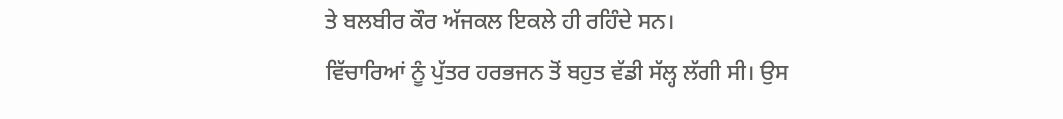ਤੇ ਬਲਬੀਰ ਕੌਰ ਅੱਜਕਲ ਇਕਲੇ ਹੀ ਰਹਿੰਦੇ ਸਨ।
ਵਿੱਚਾਰਿਆਂ ਨੂੰ ਪੁੱਤਰ ਹਰਭਜਨ ਤੋਂ ਬਹੁਤ ਵੱਡੀ ਸੱਲ੍ਹ ਲੱਗੀ ਸੀ। ਉਸ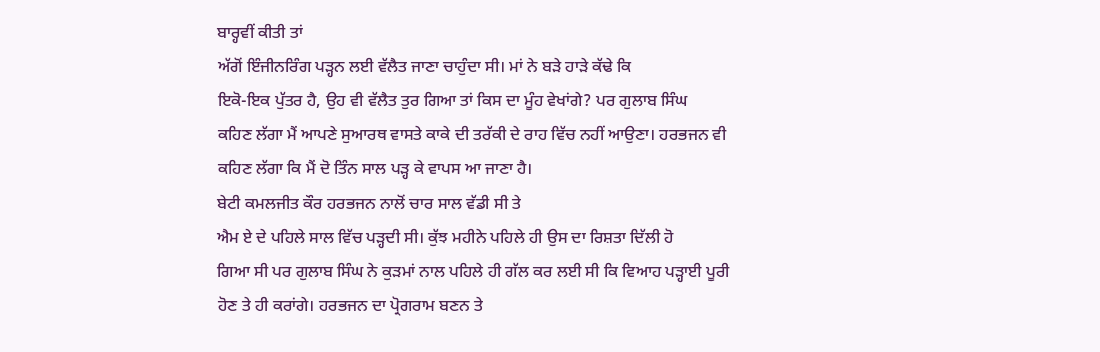ਬਾਰ੍ਹਵੀਂ ਕੀਤੀ ਤਾਂ
ਅੱਗੋਂ ਇੰਜੀਨਰਿੰਗ ਪੜ੍ਹਨ ਲਈ ਵੱਲੈਤ ਜਾਣਾ ਚਾਹੁੰਦਾ ਸੀ। ਮਾਂ ਨੇ ਬੜੇ ਹਾੜੇ ਕੱਢੇ ਕਿ
ਇਕੋ-ਇਕ ਪੁੱਤਰ ਹੈ, ਉਹ ਵੀ ਵੱਲੈਤ ਤੁਰ ਗਿਆ ਤਾਂ ਕਿਸ ਦਾ ਮੂੰਹ ਵੇਖਾਂਗੇ? ਪਰ ਗੁਲਾਬ ਸਿੰਘ
ਕਹਿਣ ਲੱਗਾ ਮੈਂ ਆਪਣੇ ਸੁਆਰਥ ਵਾਸਤੇ ਕਾਕੇ ਦੀ ਤਰੱਕੀ ਦੇ ਰਾਹ ਵਿੱਚ ਨਹੀਂ ਆਉਣਾ। ਹਰਭਜਨ ਵੀ
ਕਹਿਣ ਲੱਗਾ ਕਿ ਮੈਂ ਦੋ ਤਿੰਨ ਸਾਲ ਪੜ੍ਹ ਕੇ ਵਾਪਸ ਆ ਜਾਣਾ ਹੈ।
ਬੇਟੀ ਕਮਲਜੀਤ ਕੌਰ ਹਰਭਜਨ ਨਾਲੋਂ ਚਾਰ ਸਾਲ ਵੱਡੀ ਸੀ ਤੇ
ਐਮ ਏ ਦੇ ਪਹਿਲੇ ਸਾਲ ਵਿੱਚ ਪੜ੍ਹਦੀ ਸੀ। ਕੁੱਝ ਮਹੀਨੇ ਪਹਿਲੇ ਹੀ ਉਸ ਦਾ ਰਿਸ਼ਤਾ ਦਿੱਲੀ ਹੋ
ਗਿਆ ਸੀ ਪਰ ਗੁਲਾਬ ਸਿੰਘ ਨੇ ਕੁੜਮਾਂ ਨਾਲ ਪਹਿਲੇ ਹੀ ਗੱਲ ਕਰ ਲਈ ਸੀ ਕਿ ਵਿਆਹ ਪੜ੍ਹਾਈ ਪੂਰੀ
ਹੋਣ ਤੇ ਹੀ ਕਰਾਂਗੇ। ਹਰਭਜਨ ਦਾ ਪ੍ਰੋਗਰਾਮ ਬਣਨ ਤੇ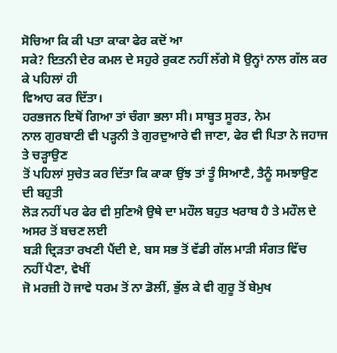ਸੋਚਿਆ ਕਿ ਕੀ ਪਤਾ ਕਾਕਾ ਫੇਰ ਕਦੋਂ ਆ
ਸਕੇ? ਇਤਨੀ ਦੇਰ ਕਮਲ ਦੇ ਸਹੁਰੇ ਰੁਕਣ ਨਹੀਂ ਲੱਗੇ ਸੋ ਉਨ੍ਹਾਂ ਨਾਲ ਗੱਲ ਕਰ ਕੇ ਪਹਿਲਾਂ ਹੀ
ਵਿਆਹ ਕਰ ਦਿੱਤਾ।
ਹਰਭਜਨ ਇਥੋਂ ਗਿਆ ਤਾਂ ਚੰਗਾ ਭਲਾ ਸੀ। ਸਾਬ੍ਹਤ ਸੂਰਤ, ਨੇਮ
ਨਾਲ ਗੁਰਬਾਣੀ ਵੀ ਪੜ੍ਹਨੀ ਤੇ ਗੁਰਦੁਆਰੇ ਵੀ ਜਾਣਾ, ਫੇਰ ਵੀ ਪਿਤਾ ਨੇ ਜਹਾਜ ਤੇ ਚੜ੍ਹਾਉਣ
ਤੋਂ ਪਹਿਲਾਂ ਸੁਚੇਤ ਕਰ ਦਿੱਤਾ ਕਿ ਕਾਕਾ ਉਂਝ ਤਾਂ ਤੂੰ ਸਿਆਣੈ, ਤੈਨੂੰ ਸਮਝਾਉਣ ਦੀ ਬਹੁਤੀ
ਲੋੜ ਨਹੀਂ ਪਰ ਫੇਰ ਵੀ ਸੁਣਿਐ ਉਥੇ ਦਾ ਮਹੌਲ ਬਹੁਤ ਖਰਾਬ ਹੈ ਤੇ ਮਹੌਲ ਦੇ ਅਸਰ ਤੋਂ ਬਚਣ ਲਈ
ਬੜੀ ਦ੍ਰਿੜਤਾ ਰਖਣੀ ਪੈਂਦੀ ਏ, ਬਸ ਸਭ ਤੋਂ ਵੱਡੀ ਗੱਲ ਮਾੜੀ ਸੰਗਤ ਵਿੱਚ ਨਹੀਂ ਪੈਣਾ, ਵੇਖੀਂ
ਜੋ ਮਰਜ਼ੀ ਹੋ ਜਾਵੇ ਧਰਮ ਤੋਂ ਨਾ ਡੋਲੀਂ, ਭੁੱਲ ਕੇ ਵੀ ਗੁਰੂ ਤੋਂ ਬੇਮੁਖ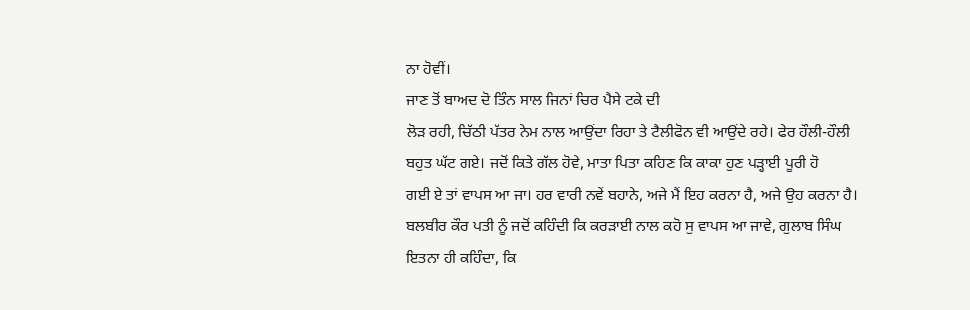ਨਾ ਹੋਵੀਂ।
ਜਾਣ ਤੋਂ ਬਾਅਦ ਦੋ ਤਿੰਨ ਸਾਲ ਜਿਨਾਂ ਚਿਰ ਪੈਸੇ ਟਕੇ ਦੀ
ਲੋੜ ਰਹੀ, ਚਿੱਠੀ ਪੱਤਰ ਨੇਮ ਨਾਲ ਆਉਂਦਾ ਰਿਹਾ ਤੇ ਟੈਲੀਫੋਨ ਵੀ ਆਉਂਦੇ ਰਹੇ। ਫੇਰ ਹੌਲੀ-ਹੌਲੀ
ਬਹੁਤ ਘੱਟ ਗਏ। ਜਦੋਂ ਕਿਤੇ ਗੱਲ ਹੋਵੇ, ਮਾਤਾ ਪਿਤਾ ਕਹਿਣ ਕਿ ਕਾਕਾ ਹੁਣ ਪੜ੍ਹਾਈ ਪੂਰੀ ਹੋ
ਗਈ ਏ ਤਾਂ ਵਾਪਸ ਆ ਜਾ। ਹਰ ਵਾਰੀ ਨਵੇਂ ਬਹਾਨੇ, ਅਜੇ ਮੈਂ ਇਹ ਕਰਨਾ ਹੈ, ਅਜੇ ਉਹ ਕਰਨਾ ਹੈ।
ਬਲਬੀਰ ਕੌਰ ਪਤੀ ਨੂੰ ਜਦੋਂ ਕਹਿੰਦੀ ਕਿ ਕਰੜਾਈ ਨਾਲ ਕਹੋ ਸੁ ਵਾਪਸ ਆ ਜਾਵੇ, ਗੁਲਾਬ ਸਿੰਘ
ਇਤਨਾ ਹੀ ਕਹਿੰਦਾ, ਕਿ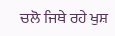ਚਲੋ ਜਿਥੇ ਰਹੇ ਖੁਸ਼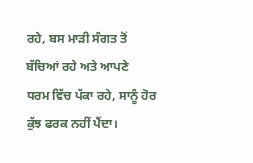ਰਹੇ, ਬਸ ਮਾੜੀ ਸੰਗਤ ਤੋਂ ਬੱਚਿਆਂ ਰਹੇ ਅਤੇ ਆਪਣੇ
ਧਰਮ ਵਿੱਚ ਪੱਕਾ ਰਹੇ, ਸਾਨੂੰ ਹੋਰ ਕੁੱਝ ਫਰਕ ਨਹੀਂ ਪੈਂਦਾ।